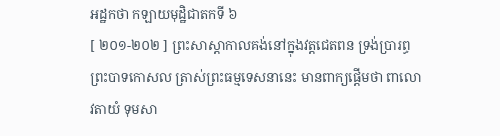អដ្ឋកថា កឡាយមុដ្ឋិជាតកទី ៦
[ ២០១-២០២ ] ព្រះសាស្តាកាលគង់នៅក្នុងវត្តជេតពន ទ្រង់ប្រារព្ធ ព្រះបាទកោសល ត្រាស់ព្រះធម្មទេសនានេះ មានពាក្យផ្តើមថា ពាលោ វតាយំ ទុមសា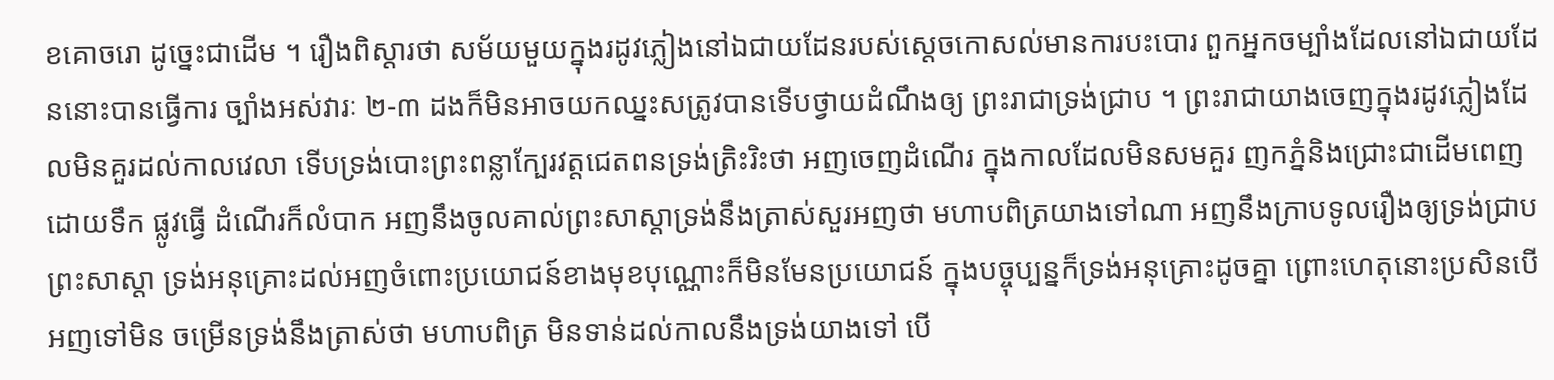ខគោចរោ ដូច្នេះជាដើម ។ រឿងពិស្តារថា សម័យមួយក្នុងរដូវភ្លៀងនៅឯជាយដែនរបស់ស្តេចកោសល់មានការបះបោរ ពួកអ្នកចម្បាំងដែលនៅឯជាយដែននោះបានធ្វើការ ច្បាំងអស់វារៈ ២-៣ ដងក៏មិនអាចយកឈ្នះសត្រូវបានទើបថ្វាយដំណឹងឲ្យ ព្រះរាជាទ្រង់ជ្រាប ។ ព្រះរាជាយាងចេញក្នុងរដូវភ្លៀងដែលមិនគួរដល់កាលវេលា ទើបទ្រង់បោះព្រះពន្លាក្បែរវត្តជេតពនទ្រង់ត្រិះរិះថា អញចេញដំណើរ ក្នុងកាលដែលមិនសមគួរ ញកភ្នំនិងជ្រោះជាដើមពេញដោយទឹក ផ្លូវធ្វើ ដំណើរក៏លំបាក អញនឹងចូលគាល់ព្រះសាស្តាទ្រង់នឹងត្រាស់សួរអញថា មហាបពិត្រយាងទៅណា អញនឹងក្រាបទូលរឿងឲ្យទ្រង់ជ្រាប ព្រះសាស្តា ទ្រង់អនុគ្រោះដល់អញចំពោះប្រយោជន៍ខាងមុខបុណ្ណោះក៏មិនមែនប្រយោជន៍ ក្នុងបច្ចុប្បន្នក៏ទ្រង់អនុគ្រោះដូចគ្នា ព្រោះហេតុនោះប្រសិនបើអញទៅមិន ចម្រើនទ្រង់នឹងត្រាស់ថា មហាបពិត្រ មិនទាន់ដល់កាលនឹងទ្រង់យាងទៅ បើ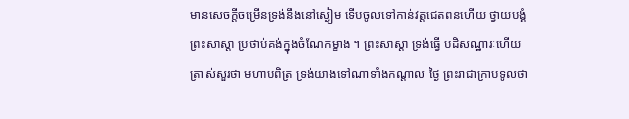មានសេចក្តីចម្រើនទ្រង់នឹងនៅស្ងៀម ទើបចូលទៅកាន់វត្តជេតពនហើយ ថ្វាយបង្គំព្រះសាស្តា ប្រថាប់គង់ក្នុងចំណែកម្ខាង ។ ព្រះសាស្តា ទ្រង់ធ្វើ បដិសណ្ឋារៈហើយត្រាស់សួរថា មហាបពិត្រ ទ្រង់យាងទៅណាទាំងកណ្តាល ថ្ងៃ ព្រះរាជាក្រាបទូលថា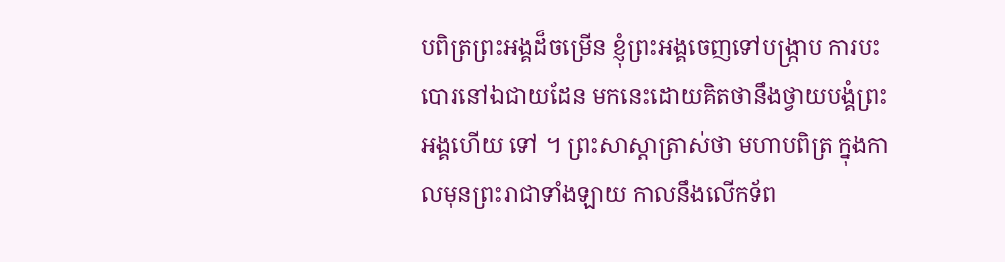បពិត្រព្រះអង្គដ៏ចម្រើន ខ្ញុំព្រះអង្គចេញទៅបង្រ្កាប ការបះបោរនៅឯជាយដែន មកនេះដោយគិតថានឹងថ្វាយបង្គំព្រះអង្គហើយ ទៅ ។ ព្រះសាស្តាត្រាស់ថា មហាបពិត្រ ក្នុងកាលមុនព្រះរាជាទាំងឡាយ កាលនឹងលើកទ័ព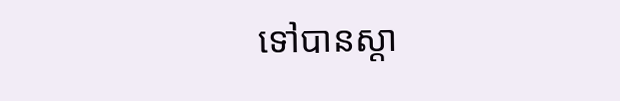ទៅបានស្តា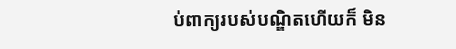ប់ពាក្យរបស់បណ្ឌិតហើយក៏ មិន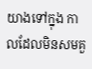យាងទៅក្នុង កាលដែលមិនសមគួ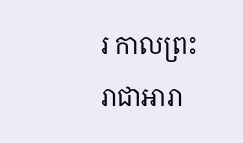រ កាលព្រះរាជាអារា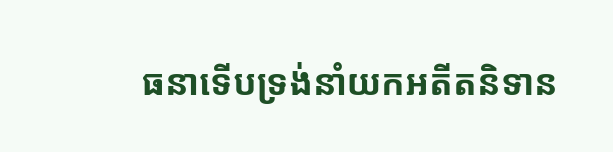ធនាទើបទ្រង់នាំយកអតីតនិទាន